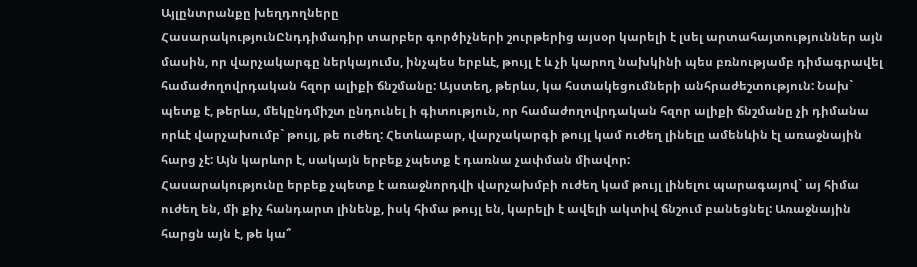Այլընտրանքը խեղդողները
ՀասարակությունԸնդդիմադիր տարբեր գործիչների շուրթերից այսօր կարելի է լսել արտահայտություններ այն մասին, որ վարչակարգը ներկայումս, ինչպես երբևէ, թույլ է և չի կարող նախկինի պես բռնությամբ դիմագրավել համաժողովրդական հզոր ալիքի ճնշմանը: Այստեղ, թերևս, կա հստակեցումների անհրաժեշտություն: Նախ` պետք է, թերևս, մեկընդմիշտ ընդունել ի գիտություն, որ համաժողովրդական հզոր ալիքի ճնշմանը չի դիմանա որևէ վարչախումբ` թույլ, թե ուժեղ: Հետևաբար, վարչակարգի թույլ կամ ուժեղ լինելը ամենևին էլ առաջնային հարց չէ: Այն կարևոր է, սակայն երբեք չպետք է դառնա չափման միավոր:
Հասարակությունը երբեք չպետք է առաջնորդվի վարչախմբի ուժեղ կամ թույլ լինելու պարագայով` այ հիմա ուժեղ են, մի քիչ հանդարտ լինենք, իսկ հիմա թույլ են, կարելի է ավելի ակտիվ ճնշում բանեցնել: Առաջնային հարցն այն է, թե կա՞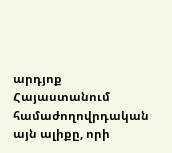արդյոք Հայաստանում համաժողովրդական այն ալիքը, որի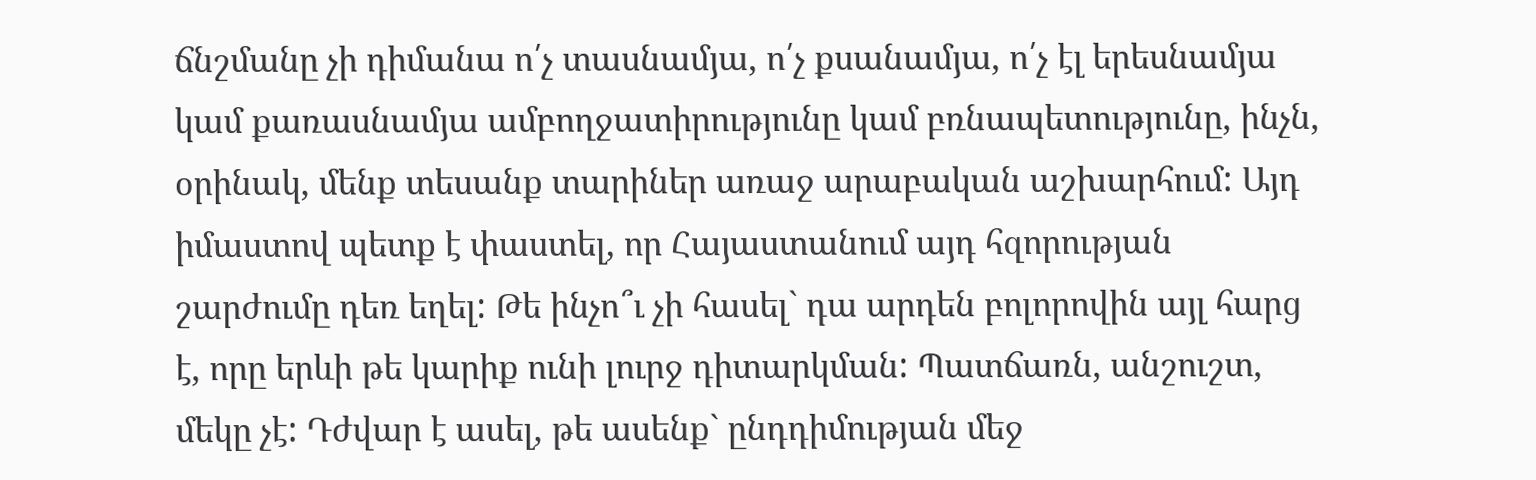ճնշմանը չի դիմանա ո՛չ տասնամյա, ո՛չ քսանամյա, ո՛չ էլ երեսնամյա կամ քառասնամյա ամբողջատիրությունը կամ բռնապետությունը, ինչն, օրինակ, մենք տեսանք տարիներ առաջ արաբական աշխարհում: Այդ իմաստով պետք է փաստել, որ Հայաստանում այդ հզորության շարժումը դեռ եղել: Թե ինչո՞ւ չի հասել` դա արդեն բոլորովին այլ հարց է, որը երևի թե կարիք ունի լուրջ դիտարկման: Պատճառն, անշուշտ, մեկը չէ: Դժվար է ասել, թե ասենք` ընդդիմության մեջ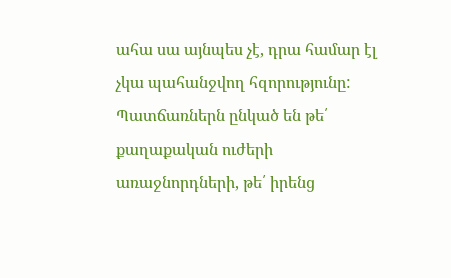ահա սա այնպես չէ, դրա համար էլ չկա պահանջվող հզորությունը: Պատճառներն ընկած են թե՛ քաղաքական ուժերի առաջնորդների, թե՛ իրենց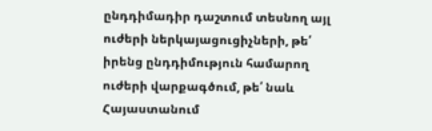ընդդիմադիր դաշտում տեսնող այլ ուժերի ներկայացուցիչների, թե՛ իրենց ընդդիմություն համարող ուժերի վարքագծում, թե՛ նաև Հայաստանում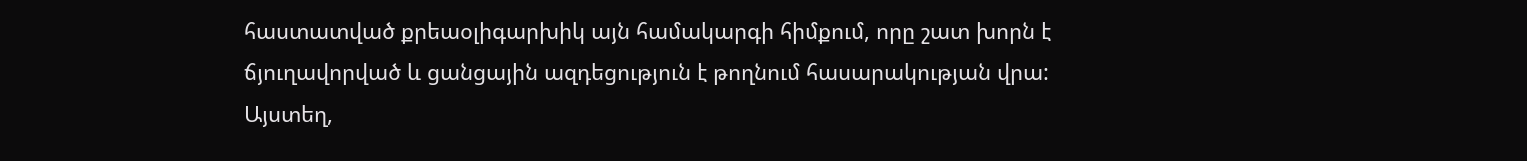հաստատված քրեաօլիգարխիկ այն համակարգի հիմքում, որը շատ խորն է ճյուղավորված և ցանցային ազդեցություն է թողնում հասարակության վրա: Այստեղ,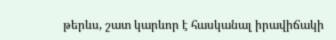թերևս, շատ կարևոր է հասկանալ իրավիճակի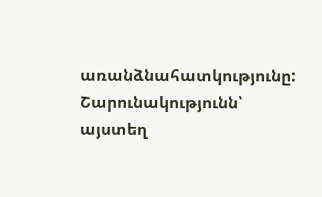առանձնահատկությունը:
Շարունակությունն՝ այստեղ